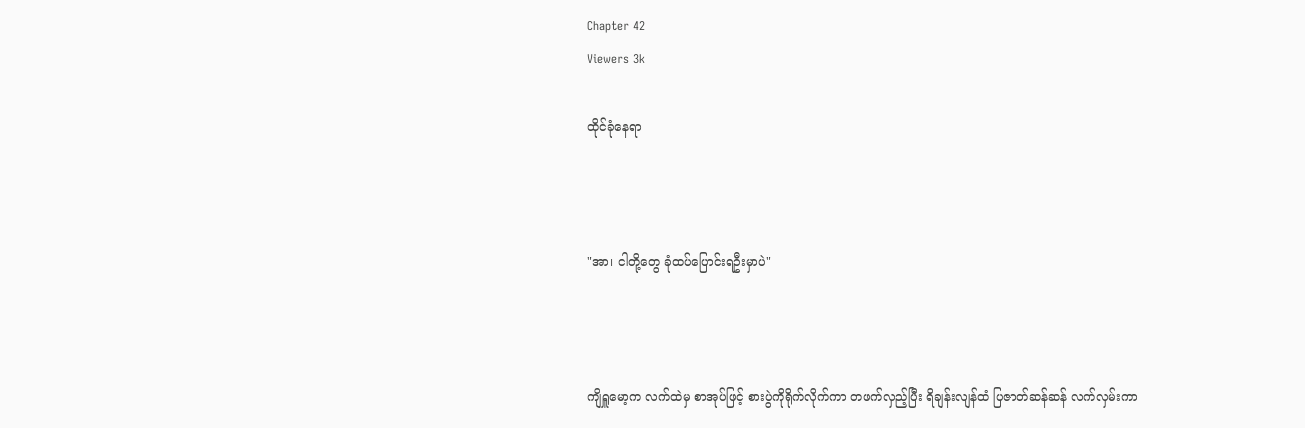Chapter 42
Viewers 3k

ထိုင်ခုံနေရာ



"အာ၊ ငါတို့တွေ ခုံထပ်ပြောင်းရဦးမှာပဲ"



ကျိရှူမော့က လက်ထဲမှ စာအုပ်ဖြင့် စားပွဲကိုရိုက်လိုက်ကာ တဖက်လှည့်ပြီး ရိချန်းလျန်ထံ ပြဇာတ်ဆန်ဆန် လက်လှမ်းကာ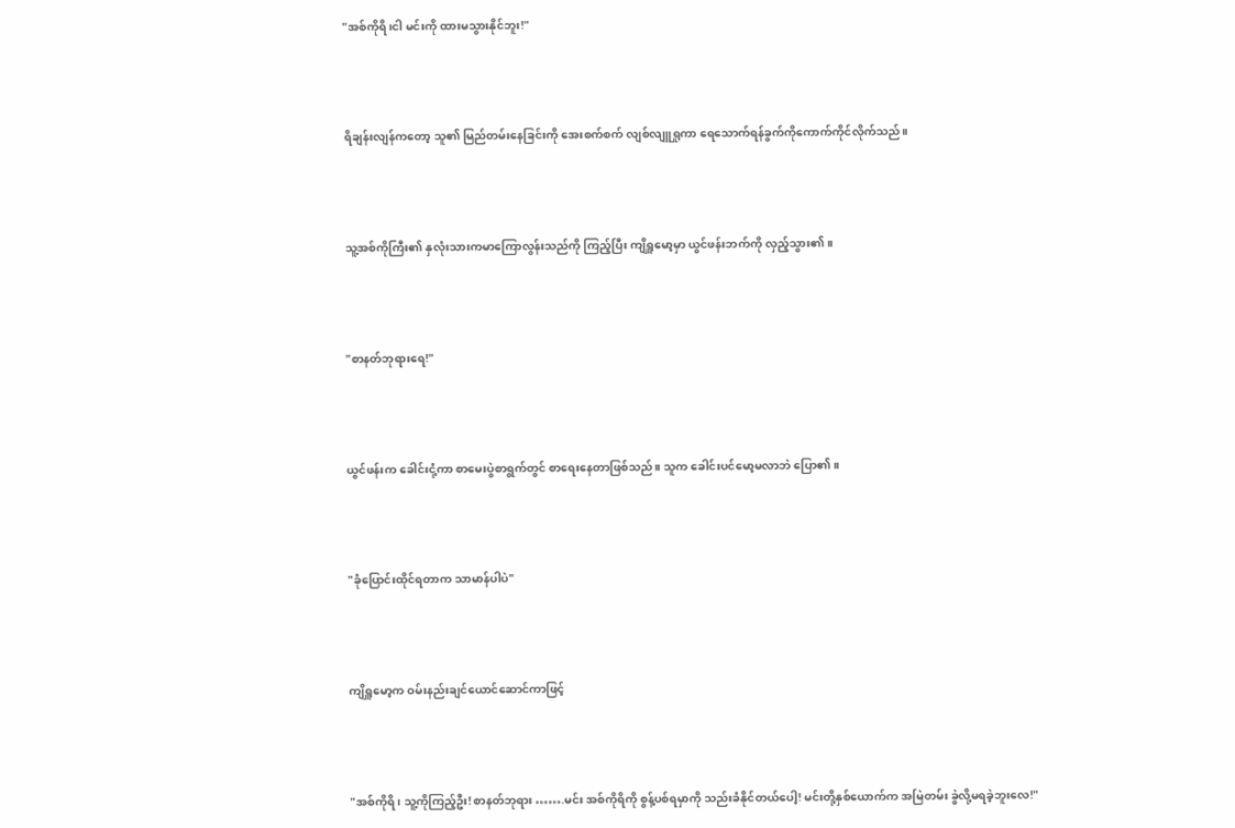"အစ်ကိုရိ၊ငါ မင်းကို ထားမသွားနိုင်ဘူး!"



ရိချန်းလျန်ကတော့ သူ၏ မြည်တမ်းနေခြင်းကို အေးစက်စက် လျစ်လျူရှုကာ ရေသောက်ရန်ခွက်ကိုကောက်ကိုင်လိုက်သည်။



သူ့အစ်ကိုကြီး၏ နှလုံးသားကမာကြောလွန်းသည်ကို ကြည့်ပြီး ကျိရှူမော့မှာ ယွင်ဖန်းဘက်ကို လှည့်သွား၏။



"စာနတ်ဘုရားရေ!"



ယွင်ဖန်းက ခေါင်းငုံ့ကာ စာမေးပွဲစာရွက်တွင် စာရေးနေတာဖြစ်သည်။ သူက ခေါင်းပင်မော့မလာဘဲ ပြော၏။



"ခုံပြောင်းထိုင်ရတာက သာမာန်ပါပဲ"



ကျိရှူမော့က ဝမ်းနည်းချင်ယောင်ဆောင်ကာဖြင့်



"အစ်ကိုရိ၊ သူ့ကိုကြည့်ဦး! စာနတ်ဘုရား …….မင်း အစ်ကိုရိကို စွန့်ပစ်ရမှာကို သည်းခံနိုင်တယ်ပေါ့! မင်းတို့နှစ်ယောက်က အမြဲတမ်း ခွဲလို့မရခဲ့ဘူးလေ!"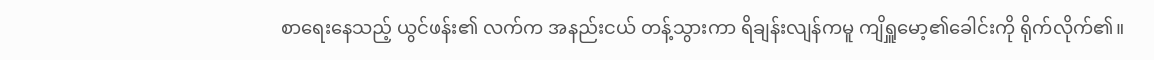စာရေးနေသည့် ယွင်ဖန်း၏ လက်က အနည်းငယ် တန့်သွားကာ ရိချန်းလျန်ကမူ ကျိရှူမော့၏ခေါင်းကို ရိုက်လိုက်၏။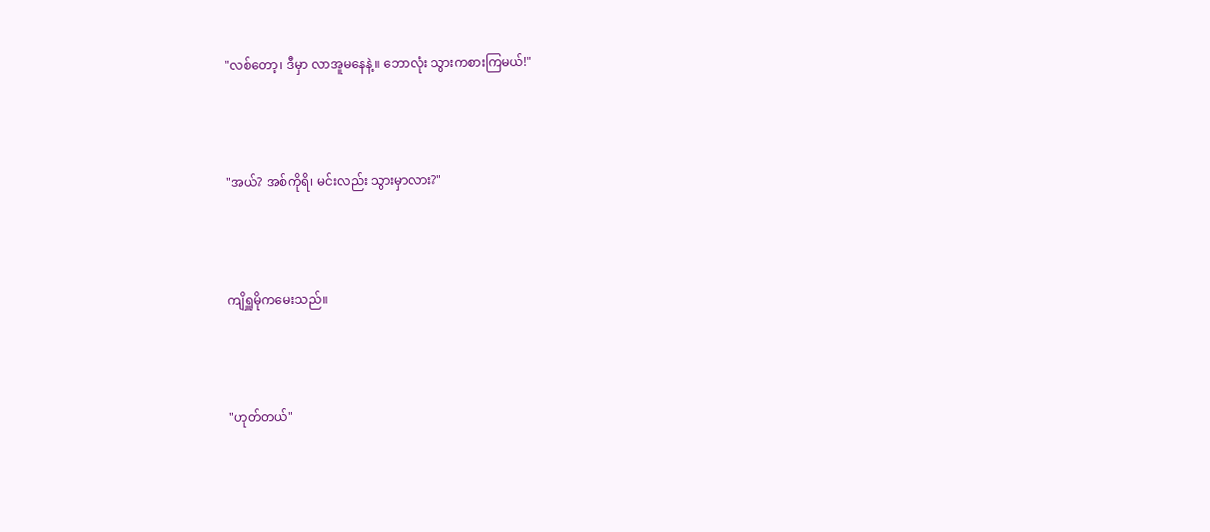"လစ်တော့၊ ဒီမှာ လာအူမနေနဲ့။ ဘောလုံး သွားကစားကြမယ်!"



"အယ်? အစ်ကိုရိ၊ မင်းလည်း သွားမှာလား?"



ကျိရှူမိုကမေးသည်။



"ဟုတ်တယ်"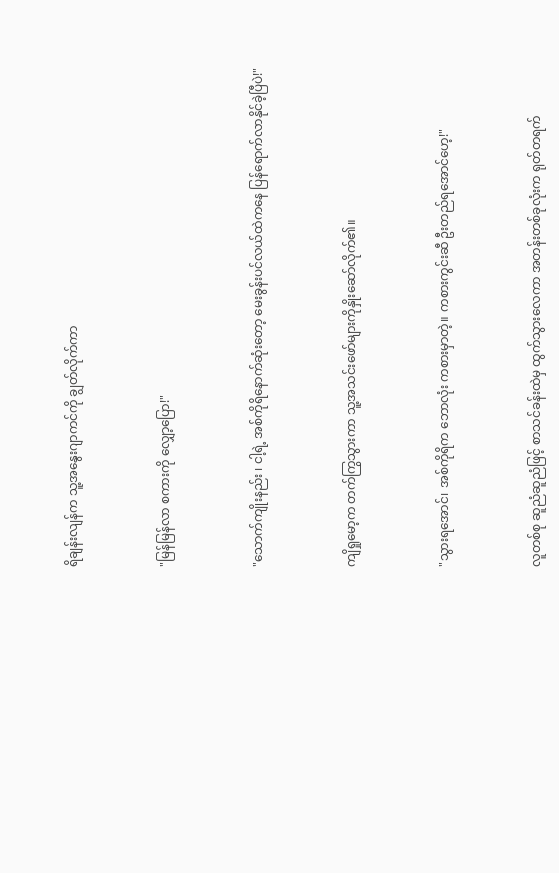ရိချန်းလျန်က သူ့အနွေးဂျာကင်ကို ချွတ်လိုက်ကာ



"မြန်မြန်လာ စကားကို လျှော့ပြော!"



"သောက်ကျိုးနည်း ၊ ငါ့ရဲ့ အစ်ကိုရိနောက်ဆုံးတော့ မေးခွန်းပင်လယ်ထဲကနေ ပြန်ရောက်လာနိုင်ခဲ့ပြီပဲ!"



ကျိရှုမော့က တက်ကြွသွားကာ သူ့အသင်းဖော်များကိုနှိုးဆော်လိုက်၏။



"သွားရအောင်၊ အစ်ကိုရိက ဘောလုံး ကစားမှာတဲ့။ ကစားကွင်းဆီ ဦးတည်ရအောင်ဟေ့!"



လူတစ်စု ဆူညံဆူညံဖြင့် စာသင်ခန်းထဲမှ ထွက်သွားလေကာ အတန်းတစ်ခုလုံးက ရုတ်တရက်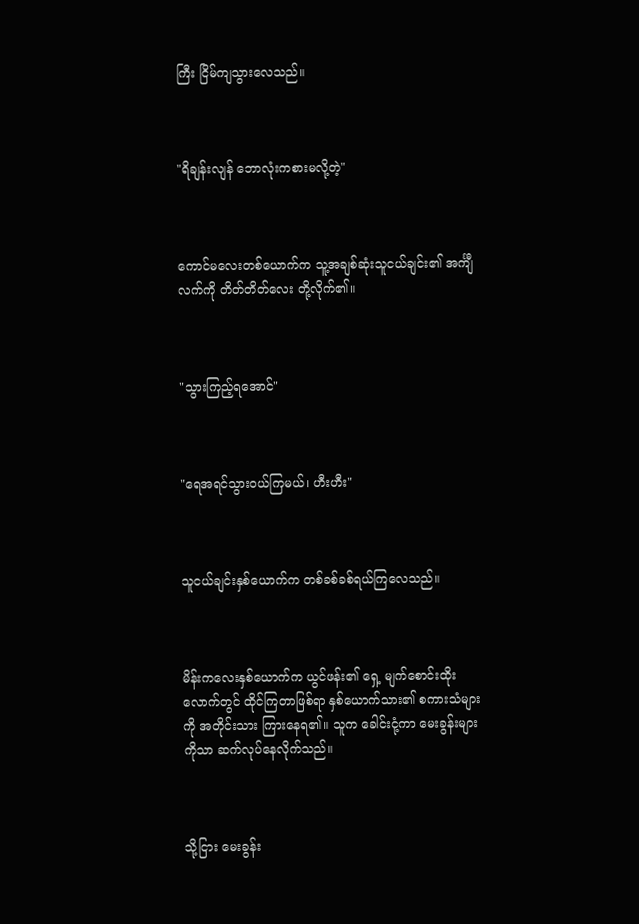ကြီး ငြိမ်ကျသွားလေသည်။



"ရိချန်းလျန် ဘောလုံးကစားမလို့တဲ့"



ကောင်မလေးတစ်ယောက်က သူ့အချစ်ဆုံးသူငယ်ချင်း၏ အင်္ကျီလက်ကို တိတ်တိတ်လေး တို့လိုက်၏။



"သွားကြည့်ရအောင်"



"ရေအရင်သွားဝယ်ကြမယ်၊ ဟီးဟီး"



သူငယ်ချင်းနှစ်ယောက်က တစ်ခစ်ခစ်ရယ်ကြလေသည်။



မိန်းကလေးနှစ်ယောက်က ယွင်ဖန်း၏ ရှေ့ မျက်စောင်းထိုးလောက်တွင် ထိုင်ကြတာဖြစ်ရာ နှစ်ယောက်သား၏ စကားသံများကို အတိုင်းသား ကြားနေရ၏။ သူက ခေါင်းငုံ့ကာ မေးခွန်းများကိုသာ ဆက်လုပ်နေလိုက်သည်။



သို့ငြား မေးခွန်း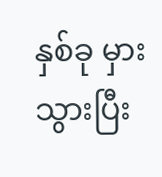နှစ်ခု မှားသွားပြီး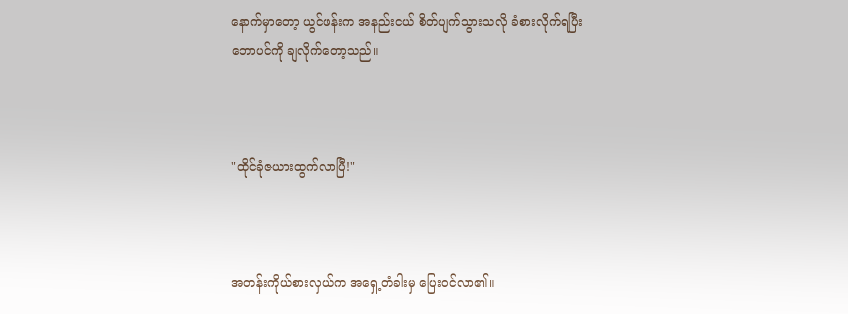နောက်မှာတော့ ယွင်ဖန်းက အနည်းငယ် စိတ်ပျက်သွားသလို ခံစားလိုက်ရပြီး ဘောပင်ကို ချလိုက်တော့သည်။



"ထိုင်ခုံဇယားထွက်လာပြီ!"



အတန်းကိုယ်စားလှယ်က ‌အရှေ့တံခါးမှ ပြေးဝင်လာ၏။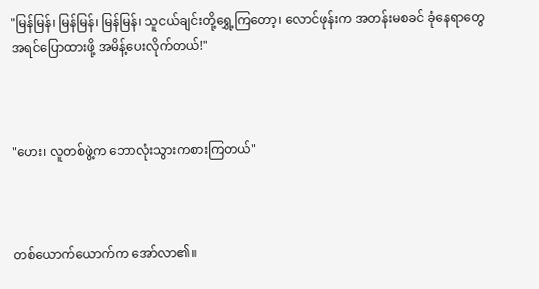"မြန်မြန်၊ မြန်မြန်၊ မြန်မြန်၊ သူငယ်ချင်းတို့ရွှေ့ကြတော့၊ လောင်ဖုန်းက အတန်းမစခင် ခုံနေရာတွေ အရင်ပြောထားဖို့ အမိန့်ပေးလိုက်တယ်!"



"ဟေး၊ လူတစ်ဖွဲ့က ဘောလုံးသွားကစားကြတယ်"



တစ်ယောက်ယောက်က အော်လာ၏။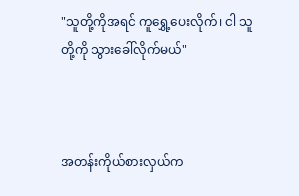"သူတို့ကိုအရင် ကူရွှေ့ပေးလိုက်၊ ငါ သူတို့ကို သွားခေါ်လိုက်မယ်"



အတန်းကိုယ်စားလှယ်က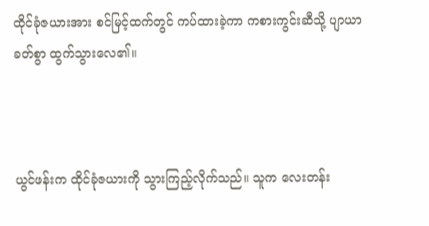ထိုင်ခုံဇယားအား စင်မြင့်ထက်တွင် ကပ်ထားခဲ့ကာ ကစားကွင်းဆီသို့ ပျာယာခတ်စွာ ထွက်သွားလေ၏။



ယွင်ဖန်းက ထိုင်ခုံဇယားကို သွားကြည့်လိုက်သည်။ သူက လေးတန်း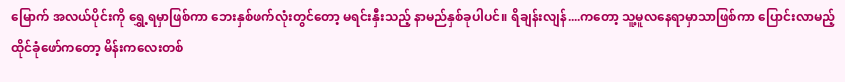မြောက် အလယ်ပိုင်းကို ရွှေ့ရမှာဖြစ်ကာ ဘေးနှစ်ဖက်လုံးတွင်တော့ မရင်းနှီးသည့် နာမည်နှစ်ခုပါပင်။ ရိချန်းလျန်....ကတော့ သူ့မူလနေရာမှာသာဖြစ်ကာ ပြောင်းလာမည့် ထိုင်ခုံဖော်ကတော့ မိန်းကလေးတစ်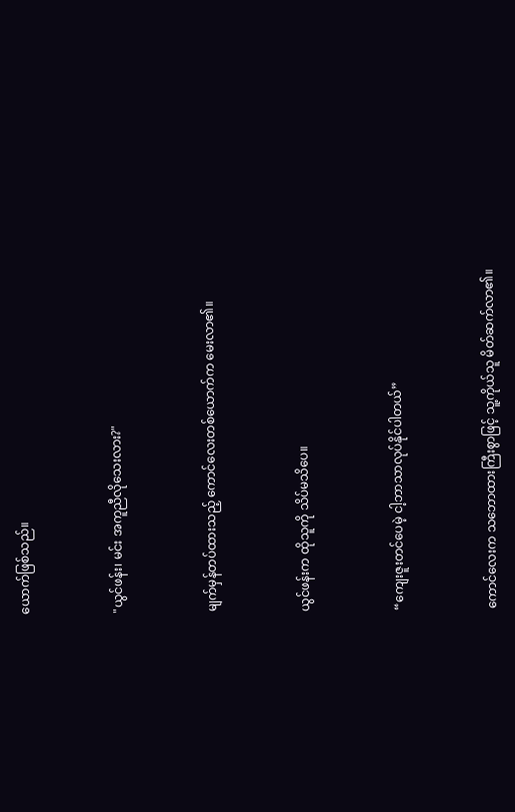ယောက်ဖြစ်သည်။



"ယွင်ဖန်း၊ မင်း အကူညီလိုသေးလား?"



မျက်မှန်တပ်ထားသည့် ကောင်လေးတစ်ယောက်က မေးလာ၏။



ယွင်ဖန်းက ထိုသူကို သိပ်မသိပေ။



“ကျေးဇူးတင်ပေမဲ့ ငါ့ဘာသာလုပ်နိုင်ပါတယ်”



ကောင်လေးက သဘောထားကြီးစွာဖြင့် သူ့ကိုယ်သူ မိတ်ဆက်လာ၏။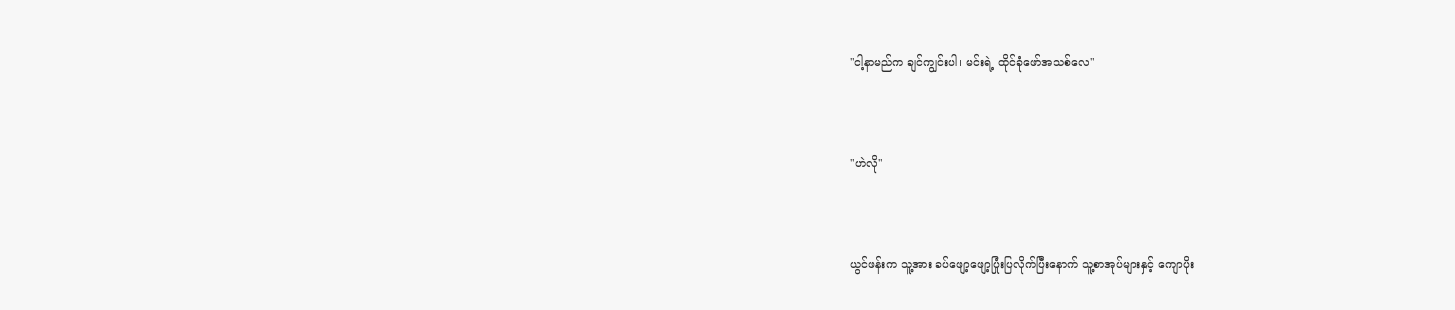"ငါ့နာမည်က ချင်ကျွင်းပါ၊ မင်းရဲ့ ထိုင်ခုံဖော်အသစ်လေ"



"ဟဲလို"



ယွင်ဖန်းက သူ့အား ခပ်ဖျော့ဖျော့ပြုံးပြလိုက်ပြီးနောက် သူ့စာအုပ်များနှင့် ကျောပိုး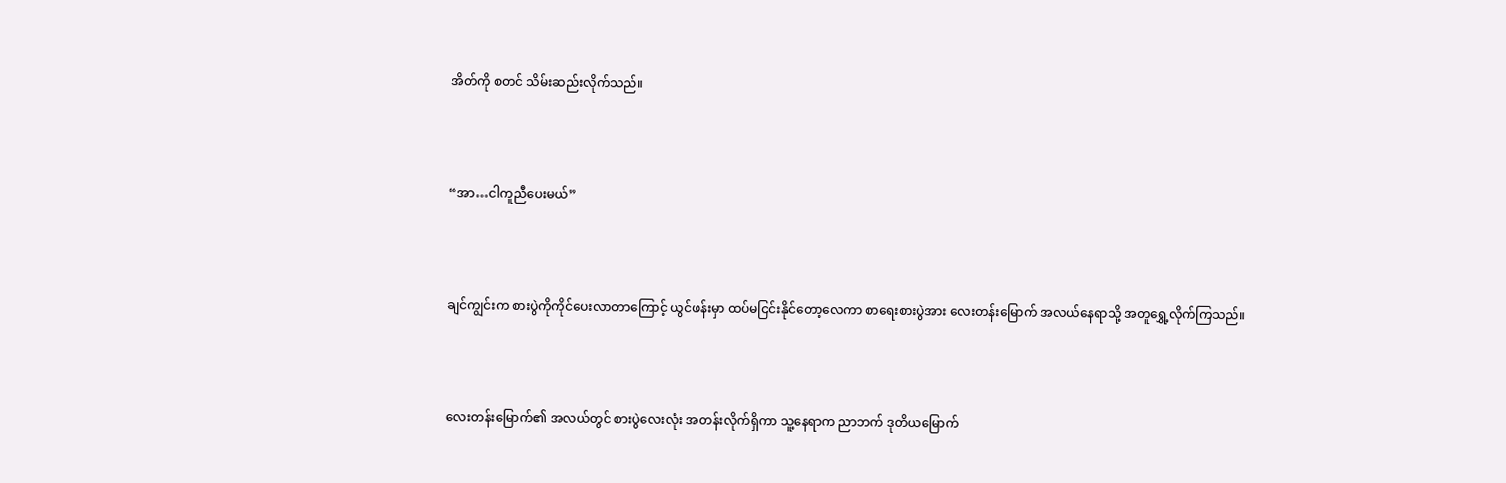အိတ်ကို စတင် သိမ်းဆည်းလိုက်သည်။



“အာ…ငါကူညီပေးမယ်”



ချင်ကျွင်းက စားပွဲကိုကိုင်ပေးလာတာကြောင့် ယွင်ဖန်းမှာ ထပ်မငြင်းနိုင်တော့လေကာ စာရေးစားပွဲအား လေးတန်းမြောက် အလယ်နေရာသို့ အတူရွှေ့လိုက်ကြသည်။



လေးတန်းမြောက်၏ အလယ်တွင် စားပွဲလေးလုံး အတန်းလိုက်ရှိကာ သူ့နေရာက ညာဘက် ဒုတိယမြောက်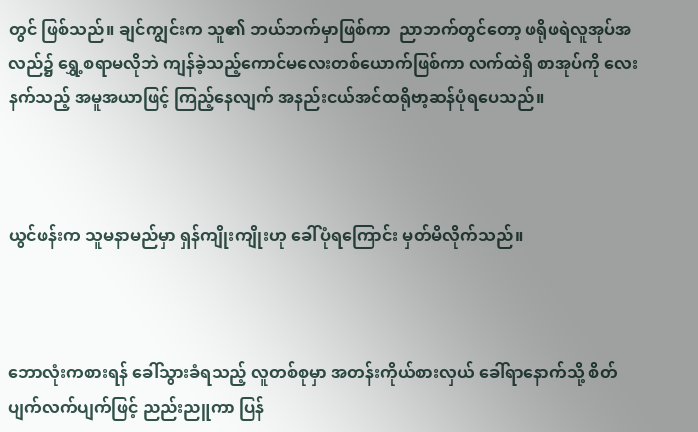တွင် ဖြစ်သည်။ ချင်ကျွင်းက သူ၏ ဘယ်ဘက်မှာဖြစ်ကာ  ညာဘက်တွင်တော့ ဖရိုဖရဲလူအုပ်အလည်၌ ရွှေ့စရာမလိုဘဲ ကျန်ခဲ့သည့်ကောင်မလေးတစ်ယောက်ဖြစ်ကာ လက်ထဲရှိ စာအုပ်ကို လေးနက်သည့် အမူအယာဖြင့် ကြည့်နေလျက် အနည်းငယ်အင်ထရိုဗာ့ဆန်ပုံရပေသည်။



ယွင်ဖန်းက သူမနာမည်မှာ ရှန်ကျိုးကျိုးဟု ခေါ်ပုံရကြောင်း မှတ်မိလိုက်သည်။



ဘောလုံးကစားရန် ခေါ်သွားခံရသည့် လူတစ်စုမှာ အတန်းကိုယ်စားလှယ် ခေါ်ရာနောက်သို့ စိတ်ပျက်လက်ပျက်ဖြင့် ညည်းညူကာ ပြန်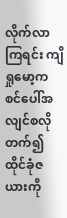လိုက်လာကြရင်း ကျိရှုမော့က စင်ပေါ်အလျင်စလိုတက်၍ ထိုင်ခုံဇယားကို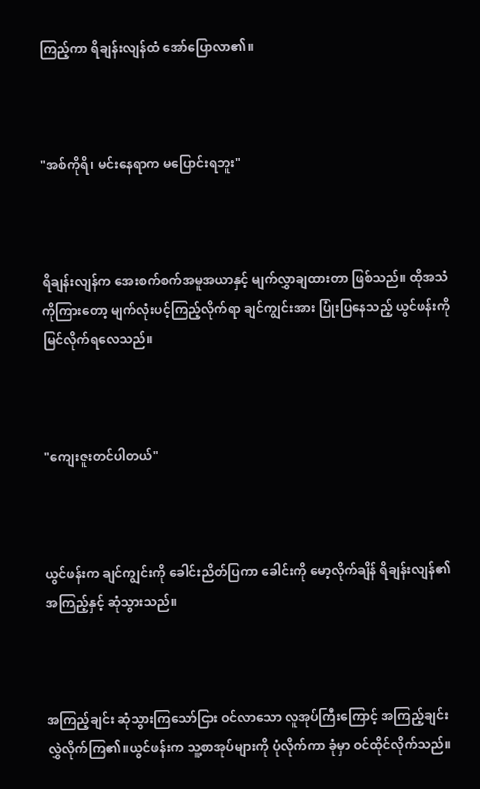ကြည့်ကာ ရိချန်းလျန်ထံ‌ အော်ပြောလာ၏။



"အစ်ကိုရိ၊ မင်းနေရာက မပြောင်းရဘူး"



ရိချန်းလျန်က အေးစက်စက်အမူအယာနှင့် မျက်လွှာချထားတာ ဖြစ်သည်။ ထိုအသံကိုကြားတော့ မျက်လုံးပင့်ကြည့်လိုက်ရာ ချင်ကျွင်းအား ပြုံးပြနေသည့် ယွင်ဖန်းကို မြင်လိုက်ရလေသည်။



"ကျေးဇူးတင်ပါတယ်"



ယွင်ဖန်းက ချင်ကျွင်းကို‌ ခေါင်းညိတ်ပြကာ ခေါင်းကို မော့လိုက်ချိန် ရိချန်းလျန်၏ အကြည့်နှင့် ဆုံသွားသည်။



အကြည့်ချင်း ဆုံသွားကြသော်ငြား ဝင်လာသော လူအုပ်ကြီးကြောင့် အကြည့်ချင်း လွှဲလိုက်ကြ၏။ယွင်ဖန်းက သူ့စာအုပ်များကို ပုံလိုက်ကာ ခုံမှာ ဝင်ထိုင်လိုက်သည်။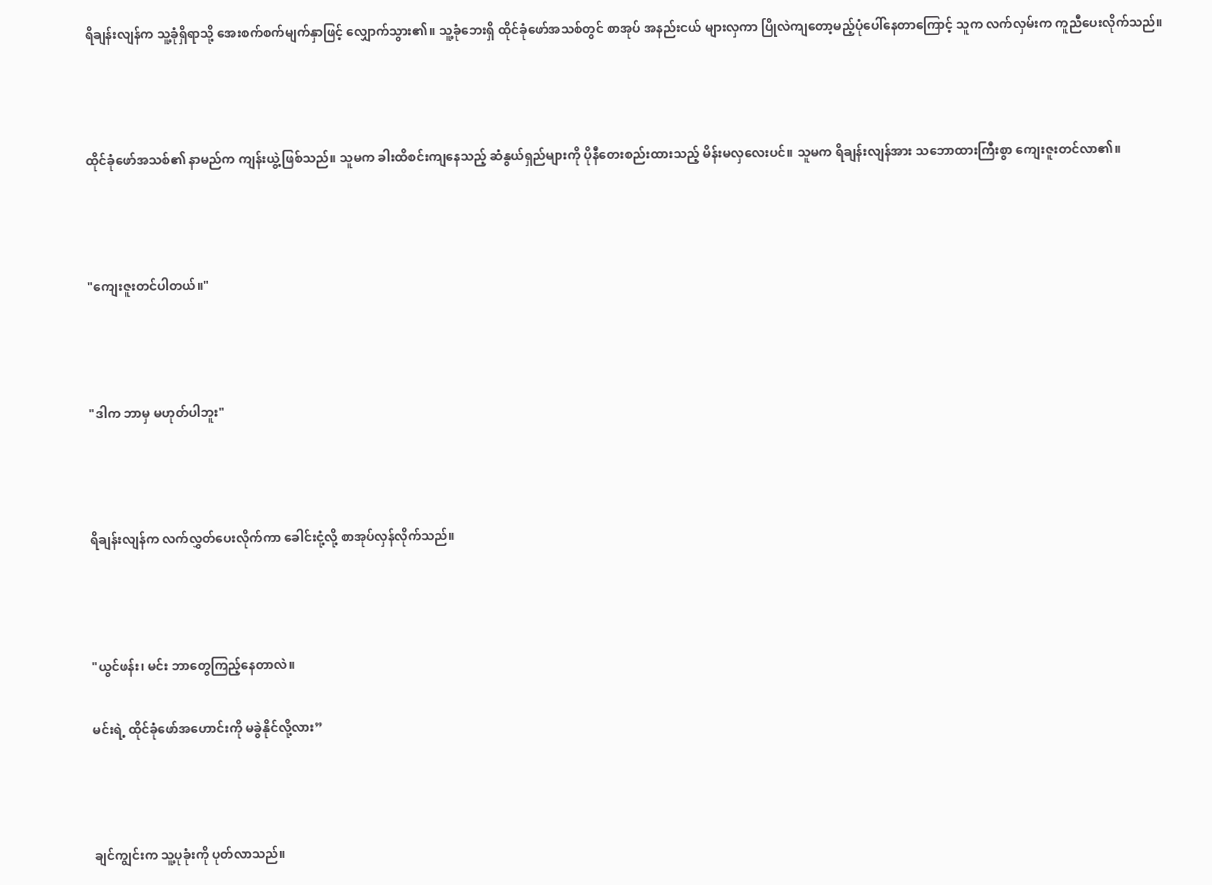ရိချန်းလျန်က သူ့ခုံရှိရာသို့ အေးစက်စက်မျက်နှာဖြင့် လျှောက်သွား၏။ သူ့ခုံဘေးရှိ ထိုင်ခုံဖော်အသစ်တွင် စာအုပ် အနည်းငယ် များလှကာ ပြိုလဲကျတော့မည့်ပုံပေါ်နေတာကြောင့် သူက လက်လှမ်းက ကူညီပေးလိုက်သည်။



ထိုင်ခုံဖော်အသစ်၏ နာမည်က ကျန်းယွဲ့ဖြစ်သည်။ သူမက ခါးထိစင်းကျနေသည့် ဆံနွယ်ရှည်များကို ပိုနီတေးစည်းထားသည့် မိန်းမလှလေးပင်။ သူမက ရိချန်းလျန်အား သဘောထားကြီးစွာ ကျေးဇူးတင်လာ၏။



"ကျေးဇူးတင်ပါတယ်။"



"ဒါက ဘာမှ မဟုတ်ပါဘူး"



ရိချန်းလျန်က လက်လွှတ်ပေးလိုက်ကာ ခေါင်းငုံ့လို့ စာအုပ်လှန်လိုက်သည်။



"ယွင်ဖန်း၊ မင်း ဘာတွေကြည့်နေတာလဲ။

မင်းရဲ့ ထိုင်ခုံဖော်အဟောင်းကို မခွဲနိုင်လို့လား”



ချင်ကျွင်းက သူ့ပုခုံးကို ပုတ်လာသည်။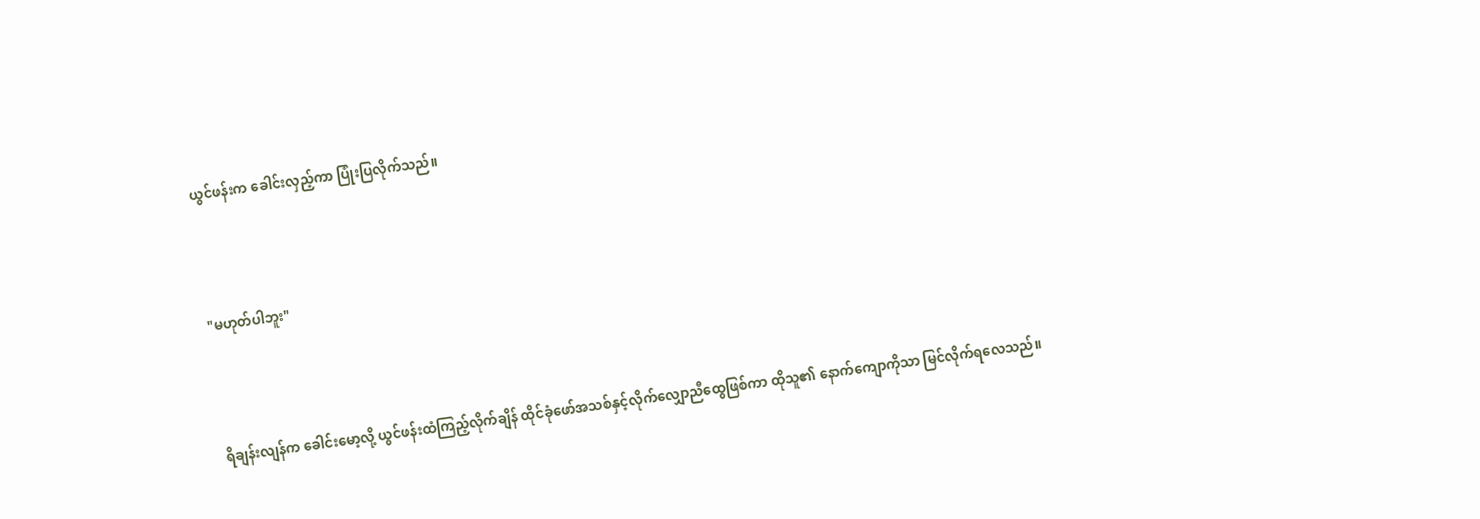ယွင်ဖန်းက ခေါင်းလှည့်ကာ ပြုံးပြလိုက်သည်။



"မဟုတ်ပါဘူး"



ရိချန်းလျန်က ခေါင်းမော့လို့ ယွင်ဖန်းထံကြည့်လိုက်ချိန် ထိုင်ခုံဖော်အသစ်နှင့်လိုက်လျှော‌ညီထွေဖြစ်ကာ ထိုသူ၏ နောက်ကျောကိုသာ မြင်လိုက်ရလေသည်။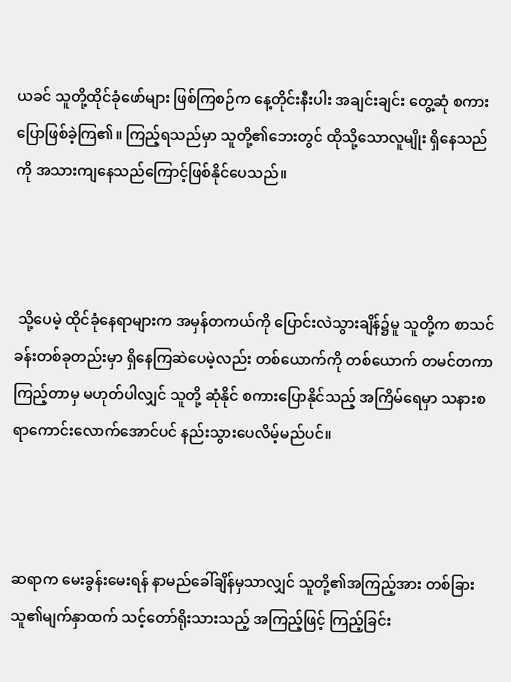ယခင် သူတို့ထိုင်ခုံဖော်များ ဖြစ်ကြစဉ်က နေ့တိုင်းနီးပါး အချင်းချင်း တွေ့ဆုံ စကားပြောဖြစ်ခဲ့ကြ၏။ ကြည့်ရသည်မှာ သူတို့၏ဘေးတွင် ထိုသို့သောလူမျိုး ရှိနေသည်ကို အသားကျနေသည်ကြောင့်ဖြစ်နိုင်ပေသည်။



 သို့ပေမဲ့ ထိုင်ခုံနေရာများက အမှန်တကယ်ကို ပြောင်းလဲသွားချိန်၌မူ သူတို့က စာသင်ခန်းတစ်ခုတည်းမှာ ရှိနေကြဆဲပေမဲ့လည်း တစ်ယောက်ကို တစ်ယောက် တမင်တကာ ကြည့်တာမှ မဟုတ်ပါလျှင် သူတို့ ဆုံနိုင် စကားပြောနိုင်သည့် အကြိမ်ရေမှာ သနားစရာကောင်းလောက်အောင်ပင် နည်းသွားပေလိမ့်မည်ပင်။



ဆရာက မေးခွန်းမေးရန် နာမည်ခေါ်ချိန်မှသာလျှင် သူတို့၏အကြည့်အား တစ်ခြားသူ၏မျက်နှာထက် သင့်တော်ရိုးသားသည့် အကြည့်ဖြင့် ကြည့်ခြင်း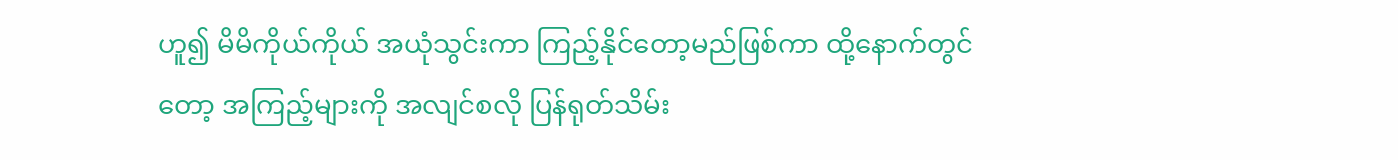ဟူ၍ မိမိကိုယ်ကိုယ် အယုံသွင်းကာ ကြည့်နိုင်တော့မည်ဖြစ်ကာ ထို့နောက်တွင်တော့ အကြည့်များကို အလျင်စလို ပြန်ရုတ်သိမ်း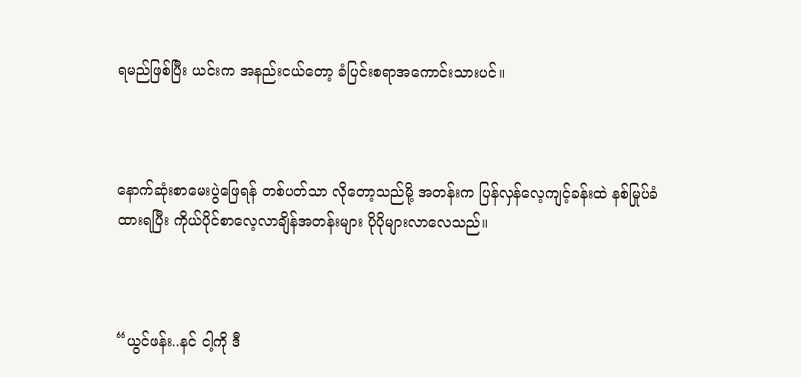ရမည်ဖြစ်ပြီး ယင်းက အနည်းငယ်တော့ ခံပြင်းစရာအကောင်းသားပင်။



နောက်ဆုံးစာမေးပွဲဖြေရန် တစ်ပတ်သာ လိုတော့သည်မို့ အတန်းက ပြန်လှန်လေ့ကျင့်ခန်းထဲ နစ်မြုပ်ခံထားရပြီး ကိုယ်ပိုင်စာလေ့လာချိန်အတန်းများ ပိုပိုများလာလေသည်။



“ယွင်ဖန်း..နင် ငါ့ကို ဒီ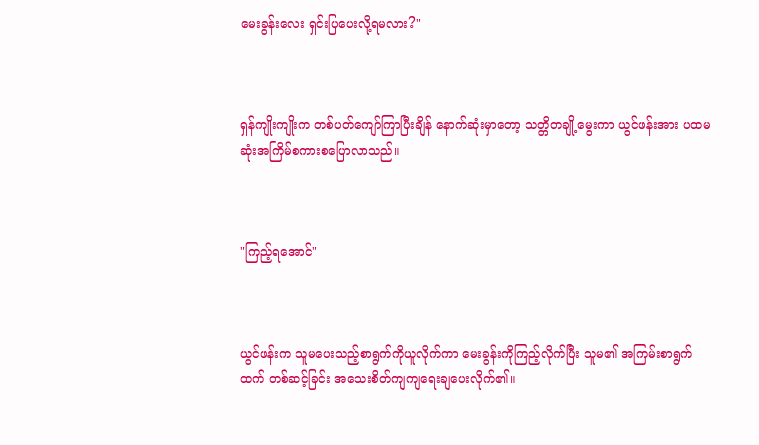မေးခွန်းလေး ရှင်းပြပေးလို့ရမလား?"



ရှန်ကျိုးကျိုးက တစ်ပတ်ကျော်ကြာပြီးချိန် နောက်ဆုံးမှာတော့ သတ္တိတချို့မွေးကာ ယွင်ဖန်းအား ပထမဆုံးအကြိမ်စကားစပြောလာသည်။



"ကြည့်ရအောင်"



ယွင်ဖန်းက သူမပေးသည့်စာရွက်ကိုယူလိုက်ကာ မေးခွန်းကိုကြည့်လိုက်ပြီး သူမ၏ အကြမ်းစာရွက်ထက် တစ်ဆင့်ခြင်း အသေးစိတ်ကျကျရေးချပေးလိုက်၏။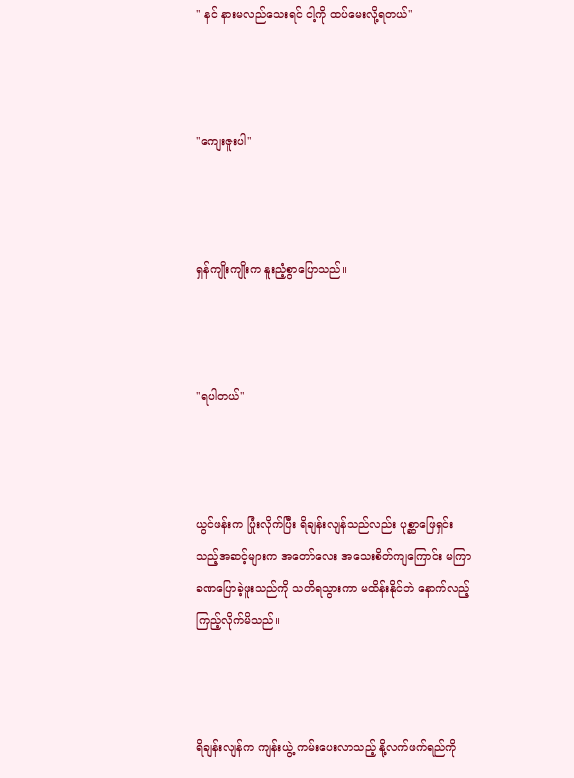" နင် နားမလည်သေးရင် ငါ့ကို ထပ်မေးလို့ရတယ်"



"ကျေးဇူးပါ"



ရှန်ကျိုးကျိုးက နူးညံ့စွာပြောသည်။



"ရပါတယ်"



ယွင်ဖန်းက ပြုံးလိုက်ပြီး ရိချန်းလျန်သည်လည်း ပုစ္ဆာဖြေရှင်းသည့်အဆင့်များက အတော်လေး အသေးစိတ်ကျကြောင်း မကြာခဏပြောခဲ့ဖူးသည်ကို သတိရသွားကာ မထိန်းနိုင်ဘဲ နောက်လည့်ကြည့်လိုက်မိသည်။



ရိချန်းလျန်က ကျန်းယွဲ့ ကမ်းပေးလာသည့် နို့လက်ဖက်ရည်ကို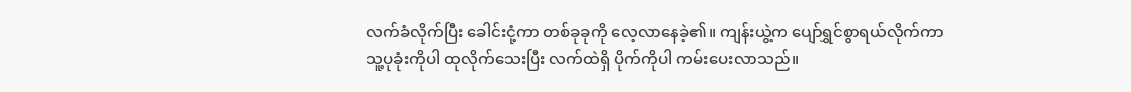လက်ခံလိုက်ပြီး ခေါင်းငုံ့ကာ တစ်ခုခုကို လေ့လာနေခဲ့၏။ ကျန်းယွဲ့က ပျော်ရွှင်စွာရယ်လိုက်ကာ သူ့ပုခုံးကိုပါ ထုလိုက်သေးပြီး လက်ထဲရှိ ပိုက်ကိုပါ ကမ်းပေးလာသည်။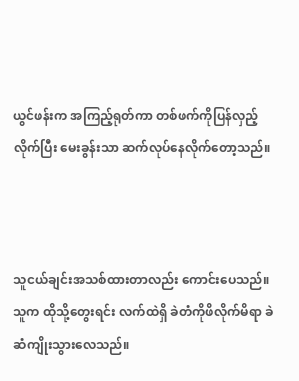ယွင်ဖန်းက အကြည့်ရုတ်ကာ တစ်ဖက်ကိုပြန်လှည့်လိုက်ပြီး မေးခွန်းသာ ဆက်လုပ်နေလိုက်တော့သည်။



သူငယ်ချင်းအသစ်ထားတာလည်း ကောင်းပေသည်။သူက ထိုသို့တွေးရင်း လက်ထဲရှိ ခဲတံကိုဖိလိုက်မိရာ ခဲဆံကျိုးသွားလေသည်။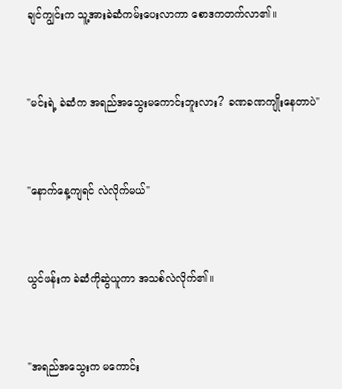ချင်ကျွင်းက သူ့အားခဲဆံကမ်းပေးလာကာ စောဒကတက်လာ၏။



"မင်းရဲ့ ခဲဆံက အရည်အသွေးမကောင်းဘူးလား? ခဏခဏကျိုးနေတာပဲ"



"နောက်နေ့ကျရင် လဲလိုက်မယ်"



ယွင်ဖန်းက ခဲဆံကိုဆွဲယူကာ အသစ်လဲလိုက်၏။



"အရည်အသွေးက မကောင်း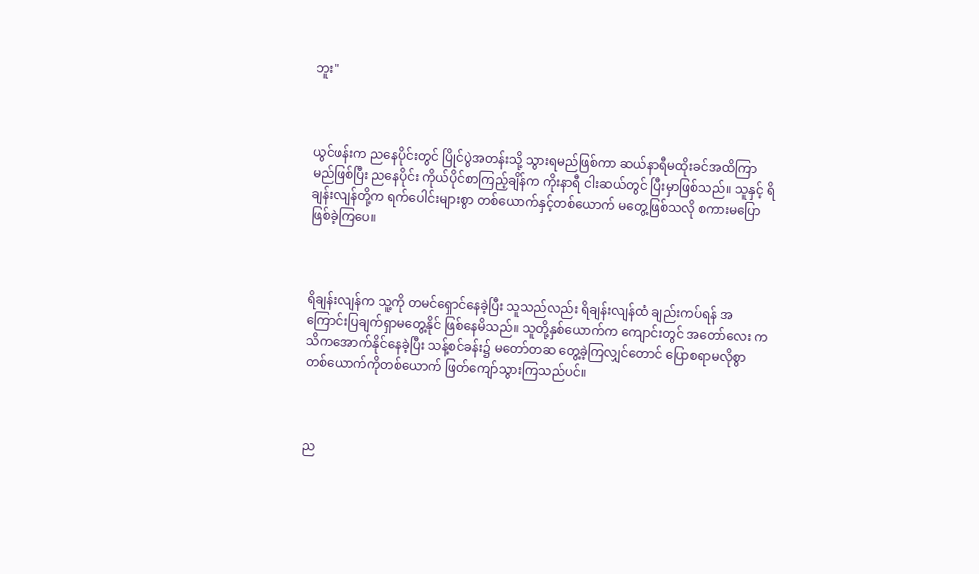ဘူး"



ယွင်ဖန်းက ညနေပိုင်းတွင် ပြိုင်ပွဲအတန်းသို့ သွားရမည်ဖြစ်ကာ ဆယ်နာရီမထိုးခင်အထိကြာမည်ဖြစ်ပြီး ညနေပိုင်း ကိုယ်ပိုင်စာကြည့်ချိန်က ကိုးနာရီ ငါးဆယ်တွင် ပြီးမှာဖြစ်သည်။ သူနှင့် ရိချန်းလျန်တို့က ရက်ပေါင်းများစွာ တစ်ယောက်နှင့်တစ်ယောက် မတွေ့ဖြစ်သလို စကားမပြောဖြစ်ခဲ့ကြပေ။



ရိချန်းလျန်က သူ့ကို တမင်ရှောင်နေခဲ့ပြီး သူသည်လည်း ရိချန်းလျန်ထံ ချည်းကပ်ရန် အကြောင်းပြချက်ရှာမတွေ့နိုင် ဖြစ်နေမိသည်။ သူတို့နှစ်ယောက်က ကျောင်းတွင် အတော်လေး ကသိကအောက်နိုင်နေခဲ့ပြီး သန့်စင်ခန်း၌ မတော်တဆ တွေ့ခဲ့ကြလျှင်တောင် ပြောစရာမလိုစွာ တစ်ယောက်ကိုတစ်ယောက် ဖြတ်ကျော်သွားကြသည်ပင်။



ည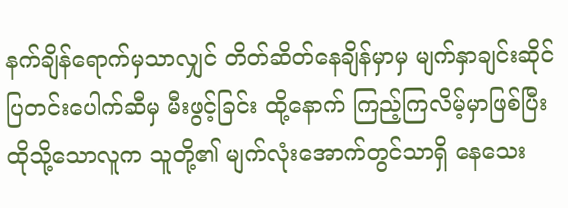နက်ချိန်ရောက်မှသာလျှင် တိတ်ဆိတ်နေချိန်မှာမှ မျက်နှာချင်းဆိုင်ပြတင်းပေါက်ဆီမှ မီးဖွင့်ခြင်း ထို့နောက် ကြည့်ကြလိမ့်မှာဖြစ်ပြီး ထိုသို့သောလူက သူတို့၏ မျက်လုံးအောက်တွင်သာရှိ နေသေး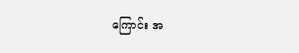ကြောင်း အ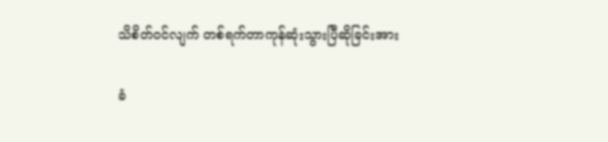သိစိတ်ဝင်လျက် တစ်ရက်တာကုန်ဆုံးသွားပြီဆိုခြင်းအား

ခံ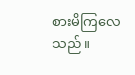စားမိကြလေသည်။